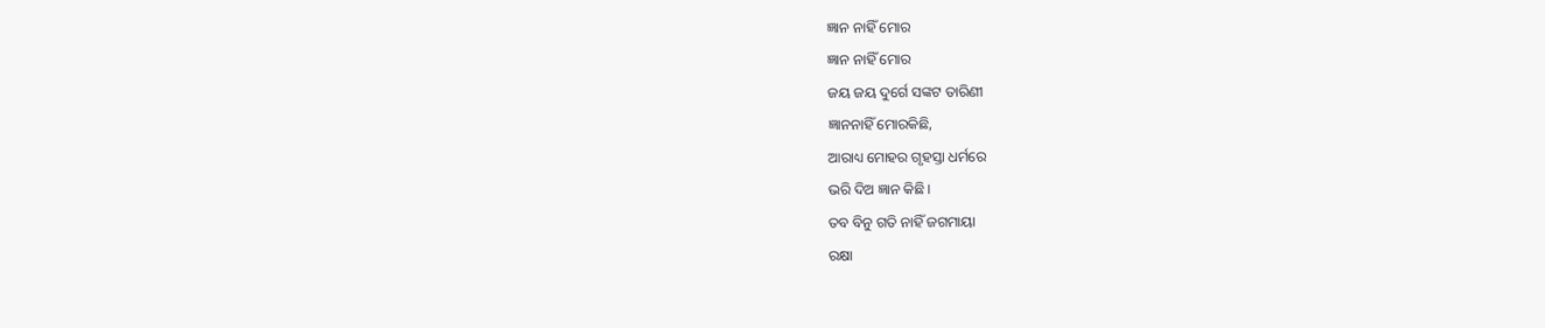ଜ୍ଞାନ ନାହିଁ ମୋର
ଜ୍ଞାନ ନାହିଁ ମୋର
ଜୟ ଜୟ ଦୁର୍ଗେ ସଙ୍କଟ ତାରିଣୀ
ଜ୍ଞାନନାହିଁ ମୋରକିଛି,
ଆରାଧ୍ୟ ମୋହର ଗୃହସ୍ତା ଧର୍ମରେ
ଭରି ଦିଅ ଜ୍ଞାନ କିଛି।
ତବ ବିନୁ ଗତି ନାହିଁ ଜଗମାୟା
ରକ୍ଷା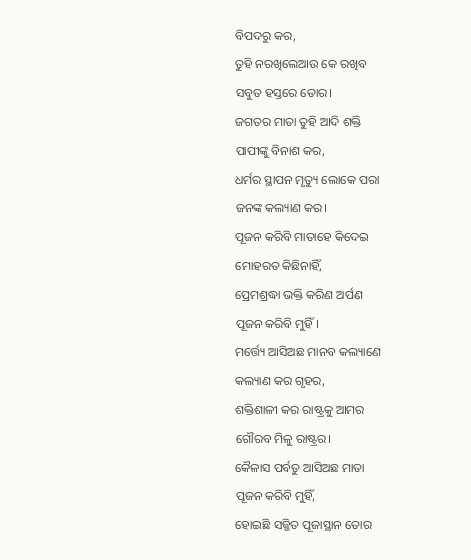ବିପଦରୁ କର,
ତୁହି ନରଖିଲେଆଉ କେ ରଖିବ
ସବୁତ ହସ୍ତରେ ତୋର।
ଜଗତର ମାତା ତୁହି ଆଦି ଶକ୍ତି
ପାପୀଙ୍କୁ ବିନାଶ କର,
ଧର୍ମର ସ୍ଥାପନ ମୃତ୍ୟୁ ଲୋକେ ପରା
ଜନଙ୍କ କଲ୍ୟାଣ କର।
ପୂଜନ କରିବି ମାତାହେ କିଦେଇ
ମୋହରତ କିଛିନାହିଁ,
ପ୍ରେମଶ୍ରଦ୍ଧା ଭକ୍ତି କରିଣ ଅର୍ପଣ
ପୂଜନ କରିବି ମୁହିଁ।
ମର୍ତ୍ତ୍ୟେ ଆସିଅଛ ମାନବ କଲ୍ୟାଣେ
କଲ୍ୟାଣ କର ଗୃହର,
ଶକ୍ତିଶାଳୀ କର ରାଷ୍ଟ୍ରକୁ ଆମର
ଗୌରବ ମିଳୁ ରାଷ୍ଟ୍ରର।
କୈଳାସ ପର୍ବତୁ ଆସିଅଛ ମାତା
ପୂଜନ କରିବି ମୁହିଁ,
ହୋଇଛି ସଜ୍ଜିତ ପୂଜାସ୍ଥାନ ତୋର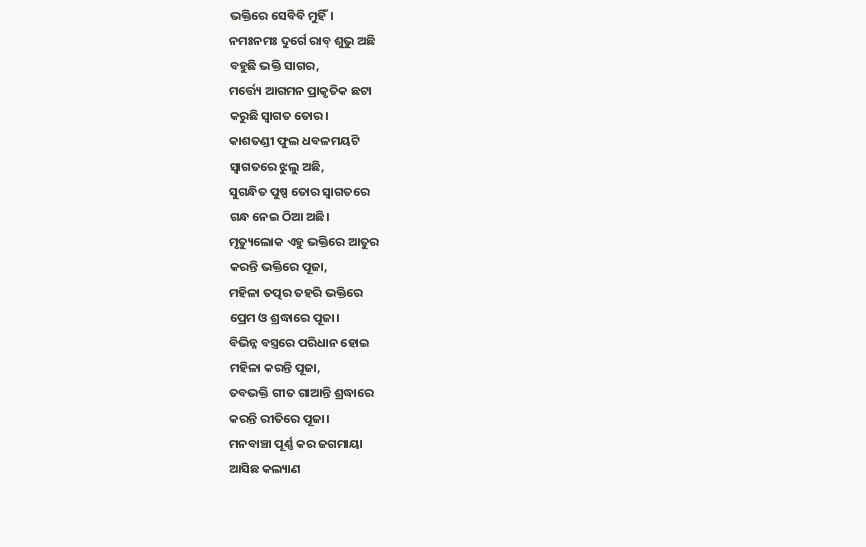ଭକ୍ତିରେ ସେବିବି ମୁହିଁ।
ନମଃନମଃ ଦୁର୍ଗେ ରାବ୍ ଶୁଭୁ ଅଛି
ବହୁଛି ଭକ୍ତି ସାଗର,
ମର୍ତ୍ତ୍ୟେ ଆଗମନ ପ୍ରାକୃତିକ ଛଟା
କରୁଛି ସ୍ବାଗତ ତୋର।
କାଶତଣ୍ଡୀ ଫୁଲ ଧବଳମୟଟି
ସ୍ବାଗତରେ ଝୁଲୁ ଅଛି,
ସୁଗନ୍ଧିତ ପୁଷ୍ପ ତୋର ସ୍ବାଗତରେ
ଗନ୍ଧ ନେଇ ଠିଆ ଅଛି।
ମୃତ୍ୟୁଲୋକ ଏହୁ ଭକ୍ତିରେ ଆତୁର
କରନ୍ତି ଭକ୍ତିରେ ପୂଜା,
ମହିଳା ତତ୍ପର ତହରି ଭକ୍ତିରେ
ପ୍ରେମ ଓ ଶ୍ରଦ୍ଧାରେ ପୂଜା।
ବିଭିନ୍ନ ବସ୍ତ୍ରରେ ପରିଧାନ ହୋଇ
ମହିଳା କରନ୍ତି ପୂଜା,
ତବଭକ୍ତି ଗୀତ ଗାଆନ୍ତି ଶ୍ରଦ୍ଧାରେ
କରନ୍ତି ରୀତିରେ ପୂଜା।
ମନବାଞ୍ଚା ପୂର୍ଣ୍ଣ କର ଜଗମାୟା
ଆସିଛ କଲ୍ୟାଣ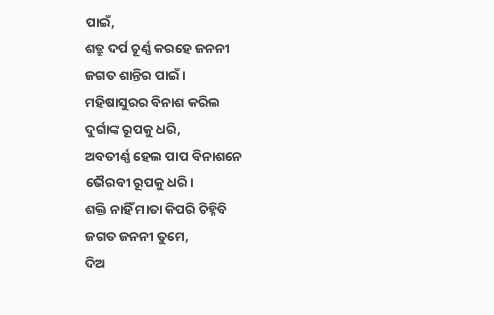ପାଇଁ,
ଶତ୍ରୁ ଦର୍ପ ଚୂର୍ଣ୍ଣ କରହେ ଜନନୀ
ଜଗତ ଶାନ୍ତିର ପାଇଁ।
ମହିଷାସୁରର ବିନାଶ କରିଲ
ଦୁର୍ଗାଙ୍କ ରୂପକୁ ଧରି,
ଅବତୀର୍ଣ୍ଣ ହେଲ ପାପ ବିନାଶନେ
ଭୈରବୀ ରୂପକୁ ଧରି।
ଶକ୍ତି ନାହିଁ ମାତା କିପରି ଚିହ୍ନିବି
ଜଗତ ଜନନୀ ତୁମେ,
ଦିଅ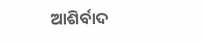ଆଶିର୍ବାଦ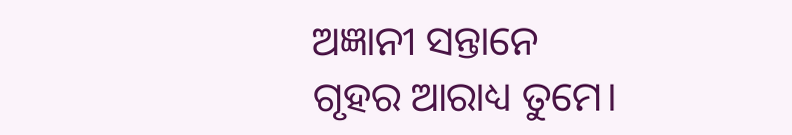ଅଜ୍ଞାନୀ ସନ୍ତାନେ
ଗୃହର ଆରାଧ୍ୟ ତୁମେ।